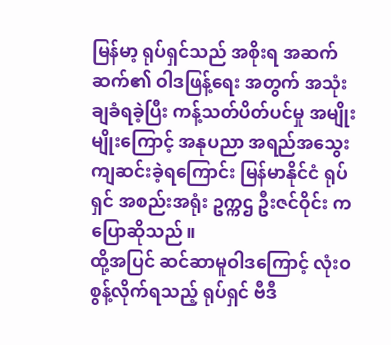မြန်မာ့ ရုပ်ရှင်သည် အစိုးရ အဆက်ဆက်၏ ဝါဒဖြန့်ရေး အတွက် အသုံးချခံရခဲ့ပြီး ကန့်သတ်ပိတ်ပင်မှု အမျိုးမျိုးကြောင့် အနုပညာ အရည်အသွေး ကျဆင်းခဲ့ရကြောင်း မြန်မာနိုင်ငံ ရုပ်ရှင် အစည်းအရုံး ဥက္ကဌ ဦးဇင်ဝိုင်း က ပြောဆိုသည်။
ထို့အပြင် ဆင်ဆာမူဝါဒကြောင့် လုံးဝ စွန့်လိုက်ရသည့် ရုပ်ရှင် ဗီဒီ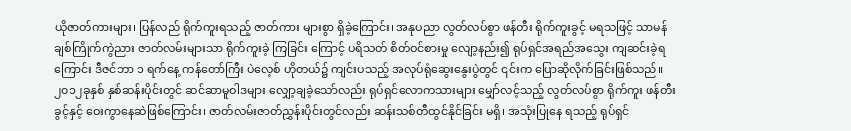ယိုဇာတ်ကားများ၊ ပြန်လည် ရိုက်ကူးရသည့် ဇာတ်ကား များစွာ ရှိခဲ့ကြောင်း၊ အနုပညာ လွတ်လပ်စွာ ဖန်တီး ရိုက်ကူးခွင့် မရသဖြင့် သာမန် ချစ်ကြိုက်ကွဲညား ဇာတ်လမ်းများသာ ရိုက်ကူးခဲ့ ကြခြင်း ကြောင့် ပရိသတ် စိတ်ဝင်စားမှု လျော့နည်း၍ ရုပ်ရှင်အရည်အသွေး ကျဆင်းခဲ့ရကြောင်း ဒီဇင်ဘာ ၁ ရက်နေ့ ကန်တော်ကြီး ပဲလေ့စ် ဟိုတယ်၌ ကျင်းပသည့် အလုပ်ရုံဆွေးနွေးပွဲတွင် ၎င်းက ပြောဆိုလိုက်ခြင်းဖြစ်သည်။
၂၀၁၂ခုနှစ် နှစ်ဆန်းပိုင်းတွင် ဆင်ဆာမူဝါဒများ လျှော့ချခဲ့သော်လည်း ရုပ်ရှင်လောကသားများ မျှော်လင့်သည့် လွတ်လပ်စွာ ရိုက်ကူး ဖန်တီးခွင့်နှင့် ဝေးကွာနေဆဲဖြစ်ကြောင်း၊ ဇာတ်လမ်းဇာတ်ညွှန်းပိုင်းတွင်လည်း ဆန်းသစ်တီထွင်နိုင်ခြင်း မရှိ၊ အသုံးပြုနေ ရသည့် ရုပ်ရှင်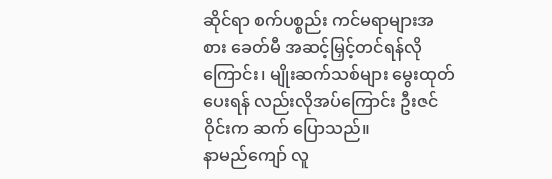ဆိုင်ရာ စက်ပစ္စည်း ကင်မရာများအစား ခေတ်မီ အဆင့်မြှင့်တင်ရန်လိုကြောင်း၊ မျိုးဆက်သစ်များ မွေးထုတ်ပေးရန် လည်းလိုအပ်ကြောင်း ဦးဇင်ဝိုင်းက ဆက် ပြောသည်။
နာမည်ကျော် လူ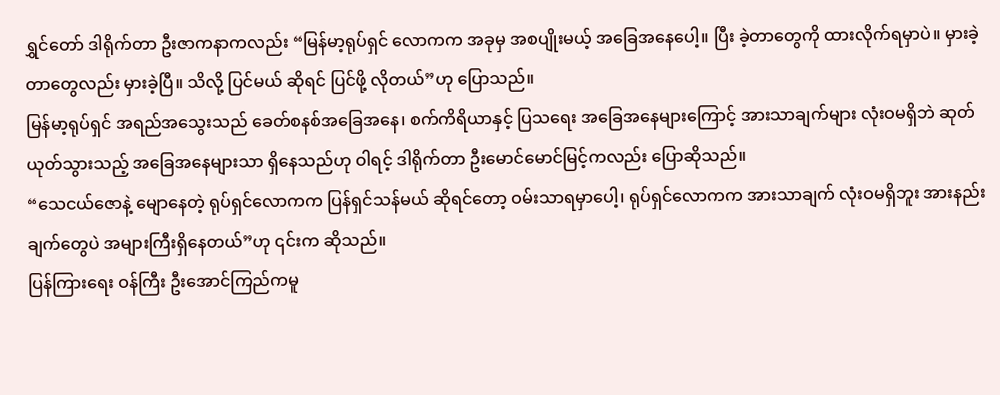ရွှင်တော် ဒါရိုက်တာ ဦးဇာကနာကလည်း “မြန်မာ့ရုပ်ရှင် လောကက အခုမှ အစပျိုးမယ့် အခြေအနေပေါ့။ ပြီး ခဲ့တာတွေကို ထားလိုက်ရမှာပဲ။ မှားခဲ့တာတွေလည်း မှားခဲ့ပြီ။ သိလို့ ပြင်မယ် ဆိုရင် ပြင်ဖို့ လိုတယ်”ဟု ပြောသည်။
မြန်မာ့ရုပ်ရှင် အရည်အသွေးသည် ခေတ်စနစ်အခြေအနေ၊ စက်ကိရိယာနှင့် ပြသရေး အခြေအနေများကြောင့် အားသာချက်များ လုံးဝမရှိဘဲ ဆုတ်ယုတ်သွားသည့် အခြေအနေများသာ ရှိနေသည်ဟု ဝါရင့် ဒါရိုက်တာ ဦးမောင်မောင်မြင့်ကလည်း ပြောဆိုသည်။
“သေငယ်ဇောနဲ့ မျောနေတဲ့ ရုပ်ရှင်လောကက ပြန်ရှင်သန်မယ် ဆိုရင်တော့ ဝမ်းသာရမှာပေါ့၊ ရုပ်ရှင်လောကက အားသာချက် လုံးဝမရှိဘူး အားနည်းချက်တွေပဲ အများကြီးရှိနေတယ်”ဟု ၎င်းက ဆိုသည်။
ပြန်ကြားရေး ဝန်ကြီး ဦးအောင်ကြည်ကမူ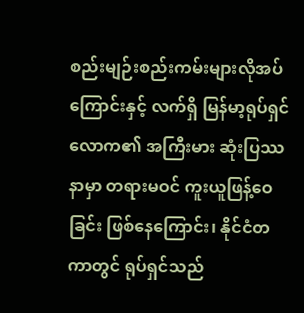စည်းမျဉ်းစည်းကမ်းများလိုအပ်ကြောင်းနှင့် လက်ရှိ မြန်မာ့ရုပ်ရှင်လောက၏ အကြီးမား ဆုံးပြဿနာမှာ တရားမဝင် ကူးယူဖြန့်ဝေခြင်း ဖြစ်နေကြောင်း၊ နိုင်ငံတကာတွင် ရုပ်ရှင်သည်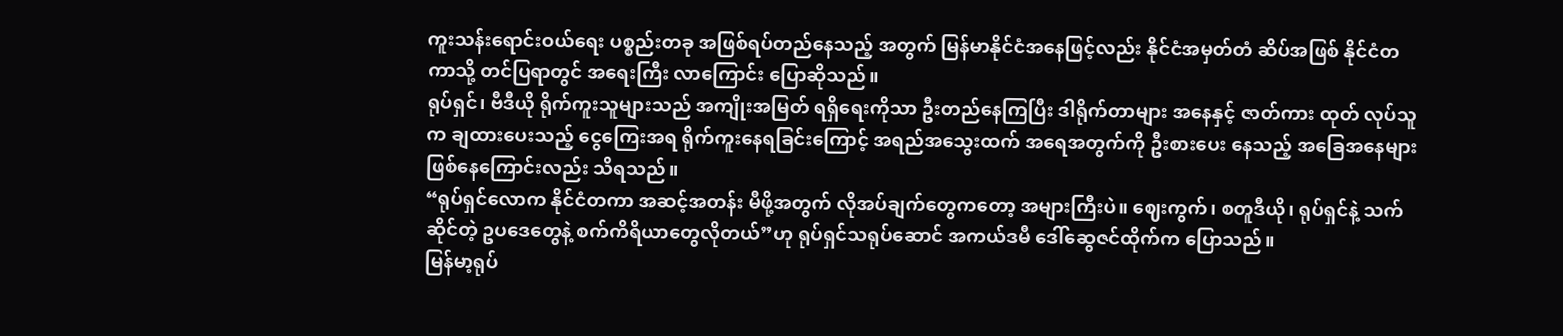ကူးသန်းရောင်းဝယ်ရေး ပစ္စည်းတခု အဖြစ်ရပ်တည်နေသည့် အတွက် မြန်မာနိုင်ငံအနေဖြင့်လည်း နိုင်ငံအမှတ်တံ ဆိပ်အဖြစ် နိုင်ငံတကာသို့ တင်ပြရာတွင် အရေးကြီး လာကြောင်း ပြောဆိုသည်။
ရုပ်ရှင်၊ ဗီဒီယို ရိုက်ကူးသူများသည် အကျိုးအမြတ် ရရှိရေးကိုသာ ဦးတည်နေကြပြီး ဒါရိုက်တာများ အနေနှင့် ဇာတ်ကား ထုတ် လုပ်သူက ချထားပေးသည့် ငွေကြေးအရ ရိုက်ကူးနေရခြင်းကြောင့် အရည်အသွေးထက် အရေအတွက်ကို ဦးစားပေး နေသည့် အခြေအနေများ ဖြစ်နေကြောင်းလည်း သိရသည်။
“ရုပ်ရှင်လောက နိုင်ငံတကာ အဆင့်အတန်း မီဖို့အတွက် လိုအပ်ချက်တွေကတော့ အများကြီးပဲ။ ဈေးကွက်၊ စတူဒီယို၊ ရုပ်ရှင်နဲ့ သက်ဆိုင်တဲ့ ဥပဒေတွေနဲ့ စက်ကိရိယာတွေလိုတယ်”ဟု ရုပ်ရှင်သရုပ်ဆောင် အကယ်ဒမီ ဒေါ်ဆွေဇင်ထိုက်က ပြောသည်။
မြန်မာ့ရုပ်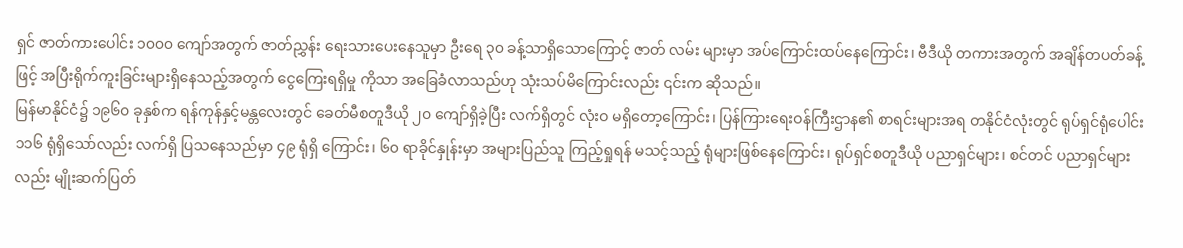ရှင် ဇာတ်ကားပေါင်း ၁၀၀၀ ကျော်အတွက် ဇာတ်ညွှန်း ရေးသားပေးနေသူမှာ ဦးရေ ၃၀ ခန့်သာရှိသောကြောင့် ဇာတ် လမ်း များမှာ အပ်ကြောင်းထပ်နေကြောင်း၊ ဗီဒီယို တကားအတွက် အချိန်တပတ်ခန့်ဖြင့် အပြီးရိုက်ကူးခြင်းများရှိနေသည့်အတွက် ငွေကြေးရရှိမှု ကိုသာ အခြေခံလာသည်ဟု သုံးသပ်မိကြောင်းလည်း ၎င်းက ဆိုသည်။
မြန်မာနိုင်ငံ၌ ၁၉၆၀ ခုနှစ်က ရန်ကုန်နှင့်မန္တလေးတွင် ခေတ်မီစတူဒီယို ၂၀ ကျော်ရှိခဲ့ပြီး လက်ရှိတွင် လုံးဝ မရှိတော့ကြောင်း၊ ပြန်ကြားရေးဝန်ကြီးဌာန၏ စာရင်းများအရ တနိုင်ငံလုံးတွင် ရုပ်ရှင်ရုံပေါင်း ၁၁၆ ရုံရှိသော်လည်း လက်ရှိ ပြသနေသည်မှာ ၄၉ ရုံရှိ ကြောင်း၊ ၆၀ ရာခိုင်နှုန်းမှာ အများပြည်သူ ကြည့်ရှုရန် မသင့်သည့် ရုံများဖြစ်နေကြောင်း၊ ရုပ်ရှင်စတူဒီယို ပညာရှင်များ၊ စင်တင် ပညာရှင်များလည်း မျိုးဆက်ပြတ်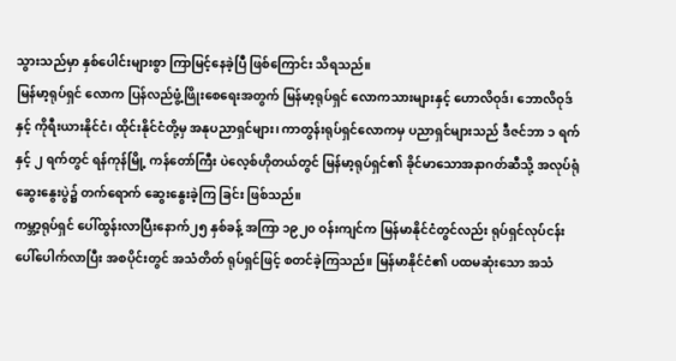သွားသည်မှာ နှစ်ပေါင်းများစွာ ကြာမြင့်နေခဲ့ပြီ ဖြစ်ကြောင်း သိရသည်။
မြန်မာ့ရုပ်ရှင် လောက ပြန်လည်ဖွံ့ဖြိုးစေရေးအတွက် မြန်မာ့ရုပ်ရှင် လောကသားများနှင့် ဟောလိဝုဒ်၊ ဘောလိဝုဒ်နှင့် ကိုရီးယားနိုင်ငံ၊ ထိုင်းနိုင်ငံတို့မှ အနုပညာရှင်များ၊ ကာတွန်းရုပ်ရှင်လောကမှ ပညာရှင်များသည် ဒီဇင်ဘာ ၁ ရက်နှင့် ၂ ရက်တွင် ရန်ကုန်မြို့ ကန်တော်ကြီး ပဲလေ့စ်ဟိုတယ်တွင် မြန်မာ့ရုပ်ရှင်၏ ခိုင်မာသောအနာဂတ်ဆီသို့ အလုပ်ရုံဆွေးနွေးပွဲ၌ တက်ရောက် ဆွေးနွေးခဲ့ကြ ခြင်း ဖြစ်သည်။
ကမ္ဘာ့ရုပ်ရှင် ပေါ်ထွန်းလာပြီးနောက်၂၅ နှစ်ခန့် အကြာ ၁၉၂၀ ဝန်းကျင်က မြန်မာနိုင်ငံတွင်လည်း ရုပ်ရှင်လုပ်ငန်း ပေါ်ပေါက်လာပြီး အစပိုင်းတွင် အသံတိတ် ရုပ်ရှင်ဖြင့် စတင်ခဲ့ကြသည်။ မြန်မာနိုင်ငံ၏ ပထမဆုံးသော အသံ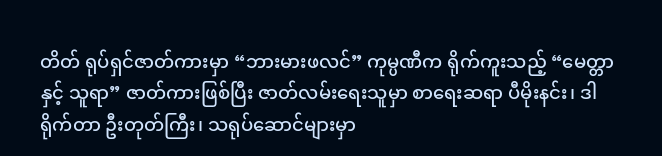တိတ် ရုပ်ရှင်ဇာတ်ကားမှာ “ဘားမားဖလင်” ကုမ္ပဏီက ရိုက်ကူးသည့် “မေတ္တာနှင့် သူရာ” ဇာတ်ကားဖြစ်ပြီး ဇာတ်လမ်းရေးသူမှာ စာရေးဆရာ ပီမိုးနင်း၊ ဒါရိုက်တာ ဦးတုတ်ကြီး၊ သရုပ်ဆောင်များမှာ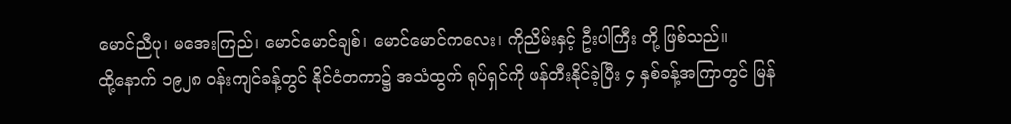မောင်ညီပု၊ မအေးကြည်၊ မောင်မောင်ချစ်၊ မောင်မောင်ကလေး၊ ကိုညိမ်းနှင့် ဦးပါကြီး တို့ ဖြစ်သည်။
ထို့နောက် ၁၉၂၈ ဝန်းကျင်ခန့်တွင် နိုင်ငံတကာ၌ အသံထွက် ရုပ်ရှင်ကို ဖန်တီးနိုင်ခဲ့ပြီး ၄ နှစ်ခန့်အကြာတွင် မြန်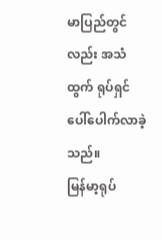မာပြည်တွင်လည်း အသံထွက် ရုပ်ရှင် ပေါ်ပေါက်လာခဲ့သည်။
မြန်မာ့ရုပ်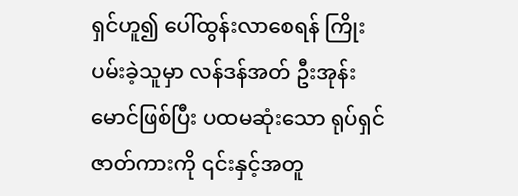ရှင်ဟူ၍ ပေါ်ထွန်းလာစေရန် ကြိုးပမ်းခဲ့သူမှာ လန်ဒန်အတ် ဦးအုန်းမောင်ဖြစ်ပြီး ပထမဆုံးသော ရုပ်ရှင်ဇာတ်ကားကို ၎င်းနှင့်အတူ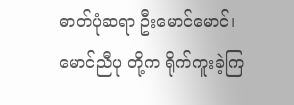ဓာတ်ပုံဆရာ ဦးမောင်မောင်၊ မောင်ညီပု တို့က ရိုက်ကူးခဲ့ကြ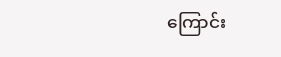ကြောင်း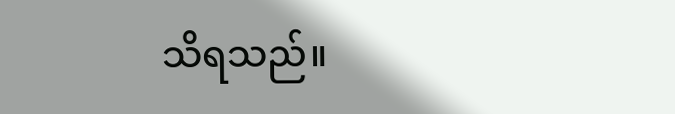သိရသည်။